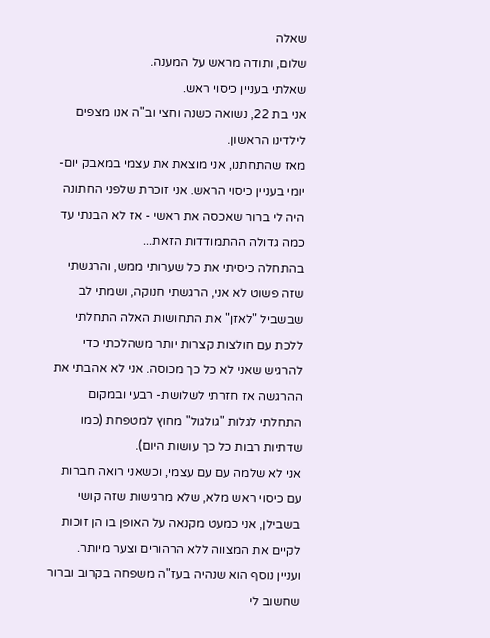שאלה
שלום, ותודה מראש על המענה.
שאלתי בעניין כיסוי ראש.
אני בת 22, נשואה כשנה וחצי וב"ה אנו מצפים לילדינו הראשון.
מאז שהתחתנו, אני מוצאת את עצמי במאבק יום- יומי בעניין כיסוי הראש. אני זוכרת שלפני החתונה היה לי ברור שאכסה את ראשי - אז לא הבנתי עד כמה גדולה ההתמודדות הזאת...
בהתחלה כיסיתי את כל שערותי ממש, והרגשתי שזה פשוט לא אני, הרגשתי חנוקה, ושמתי לב שבשביל "לאזן" את התחושות האלה התחלתי ללכת עם חולצות קצרות יותר משהלכתי כדי להרגיש שאני לא כל כך מכוסה. אני לא אהבתי את ההרגשה אז חזרתי לשלושת- רבעי ובמקום התחלתי לגלות "גולגול" מחוץ למטפחת (כמו שדתיות רבות כל כך עושות היום).
אני לא שלמה עם עם עצמי, וכשאני רואה חברות עם כיסוי ראש מלא, שלא מרגישות שזה קושי בשבילן, אני כמעט מקנאה על האופן בו הן זוכות לקיים את המצווה ללא הרהורים וצער מיותר.
ועניין נוסף הוא שנהיה בעז"ה משפחה בקרוב וברור שחשוב לי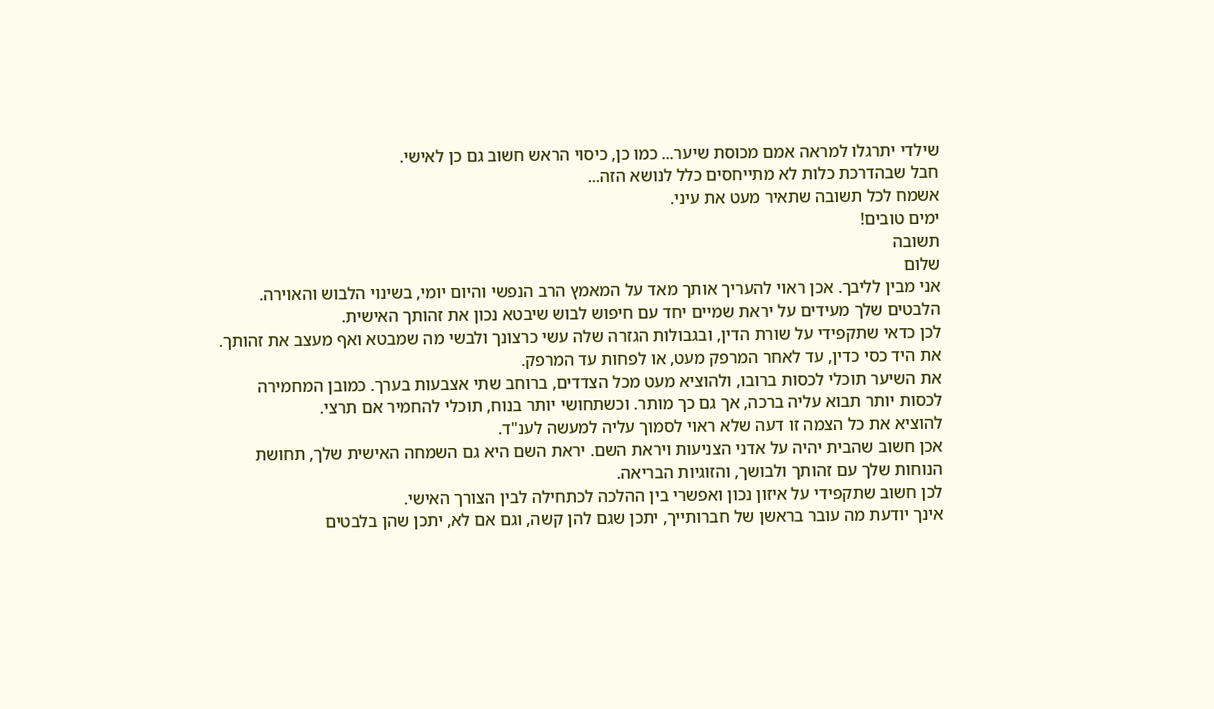שילדי יתרגלו למראה אמם מכוסת שיער... כמו כן, כיסוי הראש חשוב גם כן לאישי.
חבל שבהדרכת כלות לא מתייחסים כלל לנושא הזה...
אשמח לכל תשובה שתאיר מעט את עיני.
ימים טובים!
תשובה
שלום
אני מבין לליבך. אכן ראוי להעריך אותך מאד על המאמץ הרב הנפשי והיום יומי, בשינוי הלבוש והאוירה. הלבטים שלך מעידים על יראת שמיים יחד עם חיפוש לבוש שיבטא נכון את זהותך האישית.
לכן כדאי שתקפידי על שורת הדין, ובגבולות הגזרה שלה עשי כרצונך ולבשי מה שמבטא ואף מעצב את זהותך.
את היד כסי כדין, עד לאחר המרפק מעט, או לפחות עד המרפק.
את השיער תוכלי לכסות ברובו, ולהוציא מעט מכל הצדדים, ברוחב שתי אצבעות בערך. כמובן המחמירה לכסות יותר תבוא עליה ברכה, אך גם כך מותר. וכשתחושי יותר בנוח, תוכלי להחמיר אם תרצי.
להוציא את כל הצמה זו דעה שלא ראוי לסמוך עליה למעשה לענ"ד.
אכן חשוב שהבית יהיה על אדני הצניעות ויראת השם. יראת השם היא גם השמחה האישית שלך, תחושת הנוחות שלך עם זהותך ולבושך, והזוגיות הבריאה.
לכן חשוב שתקפידי על איזון נכון ואפשרי בין ההלכה לכתחילה לבין הצורך האישי.
אינך יודעת מה עובר בראשן של חברותייך, יתכן שגם להן קשה, וגם אם לא, יתכן שהן בלבטים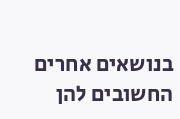בנושאים אחרים החשובים להן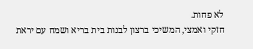לא פחות.
חזקי ואמצי, המשיכי ברצון לבנות בית בריא ושמח עם יראת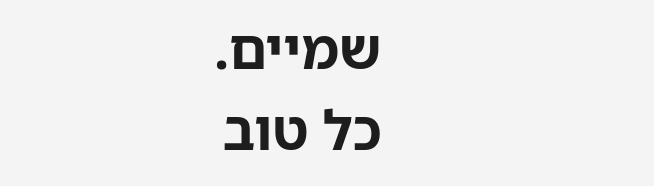שמיים.
כל טוב